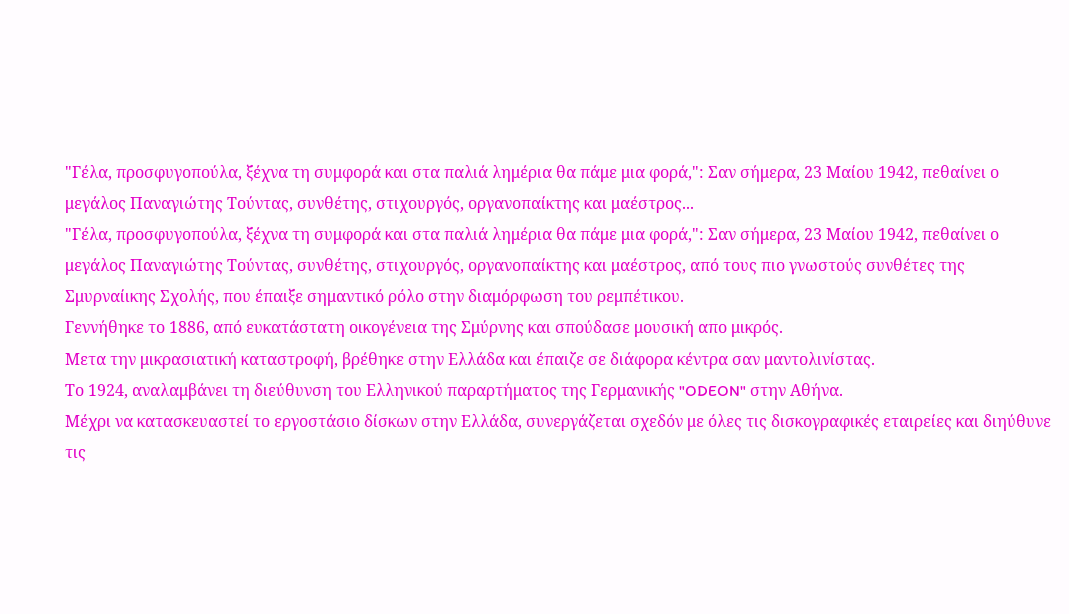"Γέλα, προσφυγοπούλα, ξέχνα τη συμφορά και στα παλιά λημέρια θα πάμε μια φορά,": Σαν σήμερα, 23 Μαίου 1942, πεθαίνει ο μεγάλος Παναγιώτης Τούντας, συνθέτης, στιχουργός, οργανοπαίκτης και μαέστρος...
"Γέλα, προσφυγοπούλα, ξέχνα τη συμφορά και στα παλιά λημέρια θα πάμε μια φορά,": Σαν σήμερα, 23 Μαίου 1942, πεθαίνει ο μεγάλος Παναγιώτης Τούντας, συνθέτης, στιχουργός, οργανοπαίκτης και μαέστρος, από τους πιο γνωστούς συνθέτες της Σμυρναίικης Σχολής, που έπαιξε σημαντικό ρόλο στην διαμόρφωση του ρεμπέτικου.
Γεννήθηκε το 1886, από ευκατάστατη οικογένεια της Σμύρνης και σπούδασε μουσική απο μικρός.
Μετα την μικρασιατική καταστροφή, βρέθηκε στην Ελλάδα και έπαιζε σε διάφορα κέντρα σαν μαντολινίστας.
Το 1924, αναλαμβάνει τη διεύθυνση του Ελληνικού παραρτήματος της Γερμανικής "ODEON" στην Αθήνα.
Μέχρι να κατασκευαστεί το εργοστάσιο δίσκων στην Ελλάδα, συνεργάζεται σχεδόν με όλες τις δισκογραφικές εταιρείες και διηύθυνε τις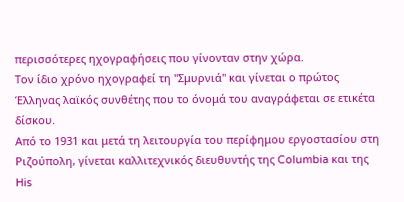περισσότερες ηχογραφήσεις που γίνονταν στην χώρα.
Τον ίδιο χρόνο ηχογραφεί τη "Σμυρνιά" και γίνεται ο πρώτος Έλληνας λαϊκός συνθέτης που το όνομά του αναγράφεται σε ετικέτα δίσκου.
Από το 1931 και μετά τη λειτουργία του περίφημου εργοστασίου στη Ριζούπολη, γίνεται καλλιτεχνικός διευθυντής της Columbia και της His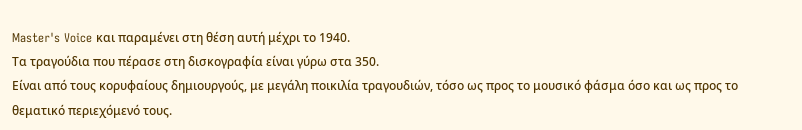Master's Voice και παραμένει στη θέση αυτή μέχρι το 1940.
Τα τραγούδια που πέρασε στη δισκογραφία είναι γύρω στα 350.
Είναι από τους κορυφαίους δημιουργούς, με μεγάλη ποικιλία τραγουδιών, τόσο ως προς το μουσικό φάσμα όσο και ως προς το θεματικό περιεχόμενό τους.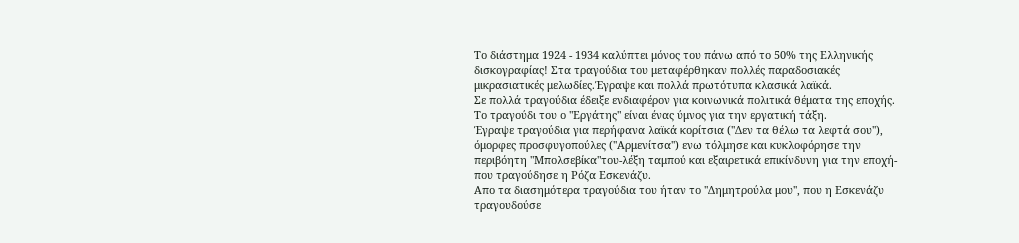Το διάστημα 1924 - 1934 καλύπτει μόνος του πάνω από το 50% της Ελληνικής δισκογραφίας! Στα τραγούδια του μεταφέρθηκαν πολλές παραδοσιακές μικρασιατικές μελωδίες.Έγραψε και πολλά πρωτότυπα κλασικά λαϊκά.
Σε πολλά τραγούδια έδειξε ενδιαφέρον για κοινωνικά πολιτικά θέματα της εποχής.
Το τραγούδι του ο "Εργάτης" είναι ένας ύμνος για την εργατική τάξη.
Έγραψε τραγούδια για περήφανα λαϊκά κορίτσια (''Δεν τα θέλω τα λεφτά σου''), όμορφες προσφυγοπούλες (''Αρμενίτσα'') ενω τόλμησε και κυκλοφόρησε την περιβόητη "Μπολσεβίκα"του-λέξη ταμπού και εξαιρετικά επικίνδυνη για την εποχή-που τραγούδησε η Ρόζα Εσκενάζυ.
Απο τα διασημότερα τραγούδια του ήταν το ''Δημητρούλα μου'', που η Εσκενάζυ τραγουδούσε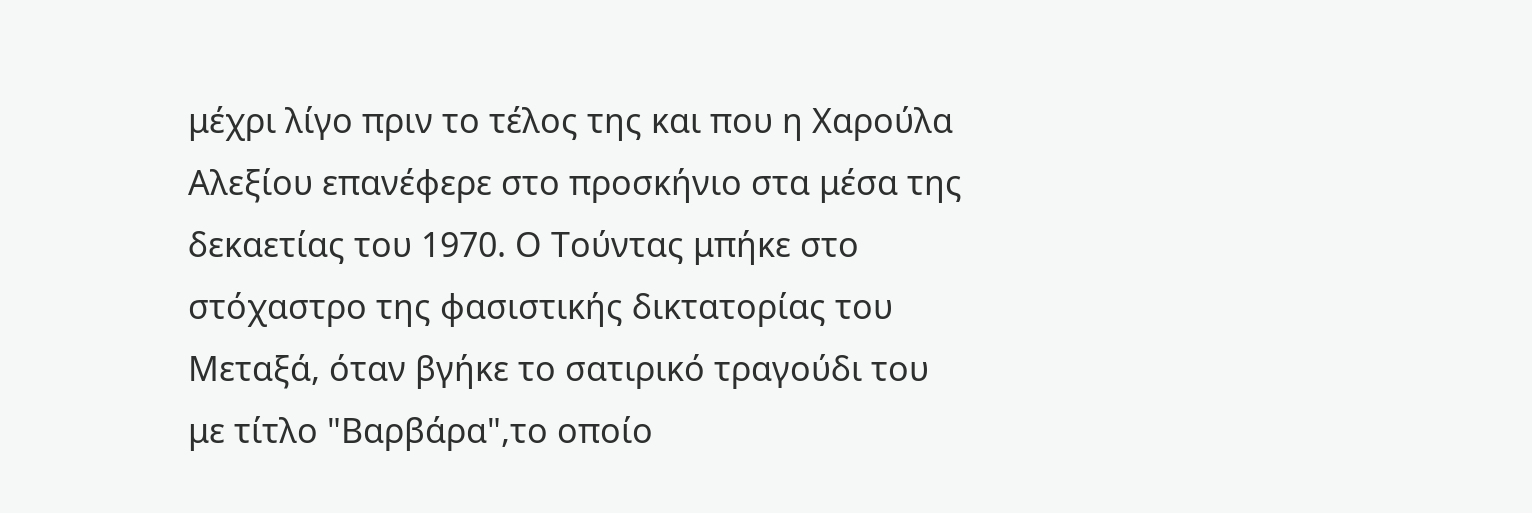μέχρι λίγο πριν το τέλος της και που η Χαρούλα Αλεξίου επανέφερε στο προσκήνιο στα μέσα της δεκαετίας του 1970. Ο Τούντας μπήκε στο στόχαστρο της φασιστικής δικτατορίας του Μεταξά, όταν βγήκε το σατιρικό τραγούδι του με τίτλο "Βαρβάρα",το οποίο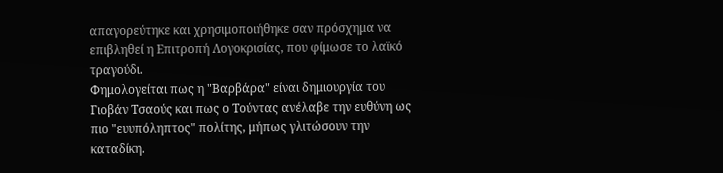απαγορεύτηκε και χρησιμοποιήθηκε σαν πρόσχημα να επιβληθεί η Επιτροπή Λογοκρισίας, που φίμωσε το λαϊκό τραγούδι.
Φημολογείται πως η "Βαρβάρα" είναι δημιουργία του Γιοβάν Τσαούς και πως ο Τούντας ανέλαβε την ευθύνη ως πιο "ευυπόληπτος" πολίτης, μήπως γλιτώσουν την καταδίκη.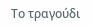Το τραγούδι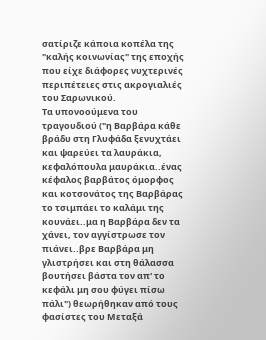σατίριζε κάποια κοπέλα της "καλής κοινωνίας" της εποχής που είχε διάφορες νυχτερινές περιπέτειες στις ακρογιαλιές του Σαρωνικού.
Τα υπονοούμενα του τραγουδιού ("η Βαρβάρα κάθε βράδυ στη Γλυφάδα ξενυχτάει και ψαρεύει τα λαυράκια, κεφαλόπουλα μαυράκια..ένας κέφαλος βαρβάτος όμορφος και κοτσονάτος της Βαρβάρας το τσιμπάει το καλάμι της κουνάει..μα η Βαρβάρα δεν τα χάνει, τον αγγίστρωσε τον πιάνει..βρε Βαρβάρα μη γλιστρήσει και στη θάλασσα βουτήσει βάστα τον απ' το κεφάλι μη σου φύγει πίσω πάλι") θεωρήθηκαν από τους φασίστες του Μεταξά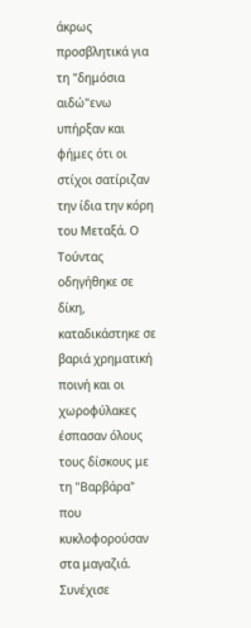άκρως προσβλητικά για τη "δημόσια αιδώ"ενω υπήρξαν και φήμες ότι οι στίχοι σατίριζαν την ίδια την κόρη του Μεταξά. Ο Τούντας οδηγήθηκε σε δίκη, καταδικάστηκε σε βαριά χρηματική ποινή και οι χωροφύλακες έσπασαν όλους τους δίσκους με τη "Βαρβάρα" που κυκλοφορούσαν στα μαγαζιά.
Συνέχισε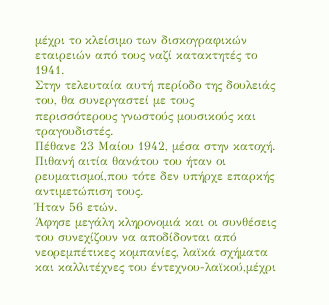μέχρι το κλείσιμο των δισκογραφικών εταιρειών από τους ναζί κατακτητές το 1941.
Στην τελευταία αυτή περίοδο της δουλειάς του, θα συνεργαστεί με τους περισσότερους γνωστούς μουσικούς και τραγουδιστές.
Πέθανε 23 Μαίου 1942, μέσα στην κατοχή.
Πιθανή αιτία θανάτου του ήταν οι ρευματισμοί,που τότε δεν υπήρχε επαρκής αντιμετώπιση τους.
Ήταν 56 ετών.
Άφησε μεγάλη κληρονομιά και οι συνθέσεις του συνεχίζουν να αποδίδονται από νεορεμπέτικες κομπανίες, λαϊκά σχήματα και καλλιτέχνες του έντεχνου-λαϊκού,μέχρι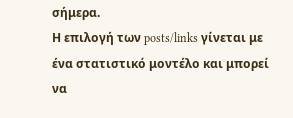σήμερα.
Η επιλογή των posts/links γίνεται με ένα στατιστικό μοντέλο και μπορεί να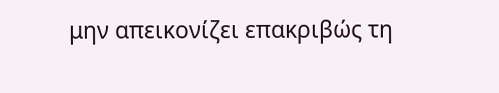μην απεικονίζει επακριβώς τη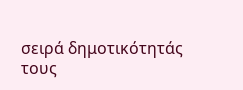σειρά δημοτικότητάς τους